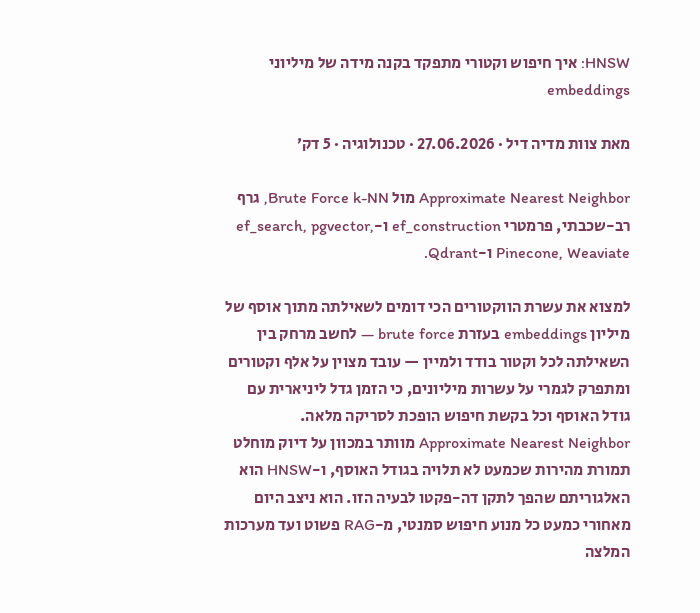HNSW: איך חיפוש וקטורי מתפקד בקנה מידה של מיליוני embeddings

מאת צוות מדיה דיל · 27.06.2026 · טכנולוגיה · 5 דק׳

Approximate Nearest Neighbor מול Brute Force k-NN, גרף רב-שכבתי, פרמטרי ef_construction ו-ef_search, pgvector, Pinecone, Weaviate ו-Qdrant.

למצוא את עשרת הווקטורים הכי דומים לשאילתה מתוך אוסף של מיליון embeddings בעזרת brute force — לחשב מרחק בין השאילתה לכל וקטור בודד ולמיין — עובד מצוין על אלף וקטורים ומתפרק לגמרי על עשרות מיליונים, כי הזמן גדל ליניארית עם גודל האוסף וכל בקשת חיפוש הופכת לסריקה מלאה. Approximate Nearest Neighbor מוותר במכוון על דיוק מוחלט תמורת מהירות שכמעט לא תלויה בגודל האוסף, ו-HNSW הוא האלגוריתם שהפך לתקן דה-פקטו לבעיה הזו. הוא ניצב היום מאחורי כמעט כל מנוע חיפוש סמנטי, מ-RAG פשוט ועד מערכות המלצה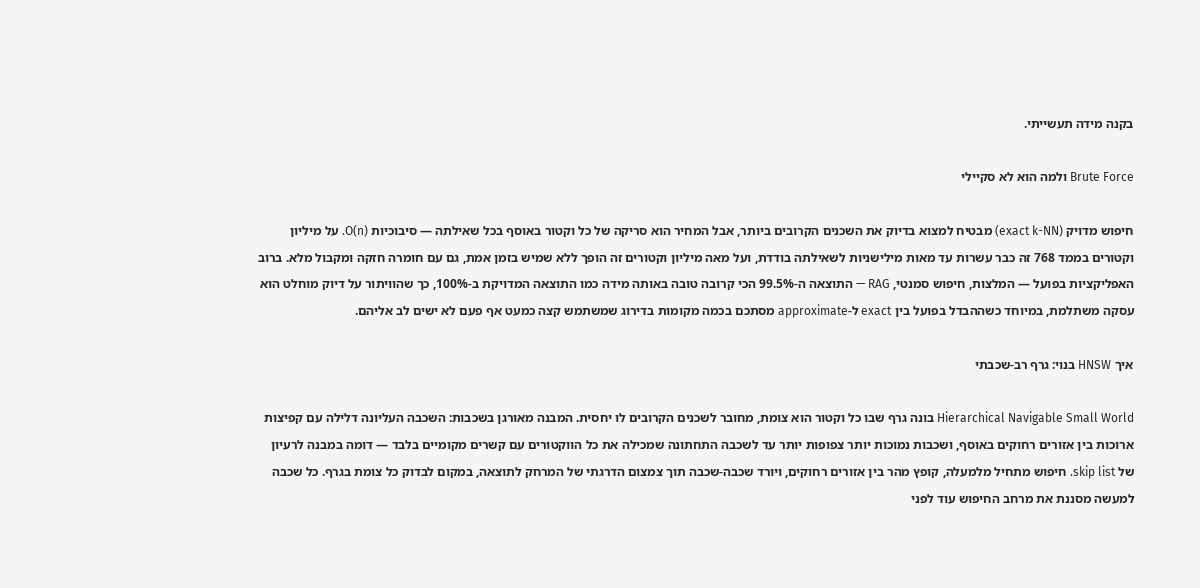בקנה מידה תעשייתי.

Brute Force ולמה הוא לא סקיילי

חיפוש מדויק (exact k-NN) מבטיח למצוא בדיוק את השכנים הקרובים ביותר, אבל המחיר הוא סריקה של כל וקטור באוסף בכל שאילתה — סיבוכיות O(n). על מיליון וקטורים בממד 768 זה כבר עשרות עד מאות מילישניות לשאילתה בודדת, ועל מאה מיליון וקטורים זה הופך ללא שמיש בזמן אמת, גם עם חומרה חזקה ומקבול מלא. ברוב האפליקציות בפועל — המלצות, חיפוש סמנטי, RAG — התוצאה ה-99.5% הכי קרובה טובה באותה מידה כמו התוצאה המדויקת ב-100%, כך שהוויתור על דיוק מוחלט הוא עסקה משתלמת, במיוחד כשההבדל בפועל בין exact ל-approximate מסתכם בכמה מקומות בדירוג שמשתמש קצה כמעט אף פעם לא ישים לב אליהם.

איך HNSW בנוי: גרף רב-שכבתי

Hierarchical Navigable Small World בונה גרף שבו כל וקטור הוא צומת, מחובר לשכנים הקרובים לו יחסית. המבנה מאורגן בשכבות: השכבה העליונה דלילה עם קפיצות ארוכות בין אזורים רחוקים באוסף, ושכבות נמוכות יותר צפופות יותר עד לשכבה התחתונה שמכילה את כל הווקטורים עם קשרים מקומיים בלבד — דומה במבנה לרעיון של skip list. חיפוש מתחיל מלמעלה, קופץ מהר בין אזורים רחוקים, ויורד שכבה-שכבה תוך צמצום הדרגתי של המרחק לתוצאה, במקום לבדוק כל צומת בגרף. כל שכבה למעשה מסננת את מרחב החיפוש עוד לפני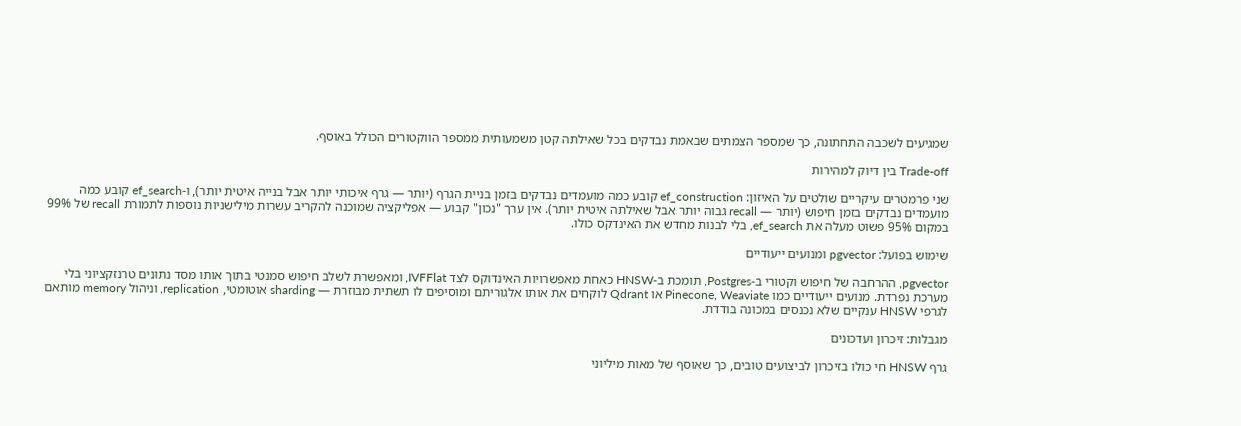שמגיעים לשכבה התחתונה, כך שמספר הצמתים שבאמת נבדקים בכל שאילתה קטן משמעותית ממספר הווקטורים הכולל באוסף.

Trade-off בין דיוק למהירות

שני פרמטרים עיקריים שולטים על האיזון: ef_construction קובע כמה מועמדים נבדקים בזמן בניית הגרף (יותר — גרף איכותי יותר אבל בנייה איטית יותר), ו-ef_search קובע כמה מועמדים נבדקים בזמן חיפוש (יותר — recall גבוה יותר אבל שאילתה איטית יותר). אין ערך "נכון" קבוע — אפליקציה שמוכנה להקריב עשרות מילישניות נוספות לתמורת recall של 99% במקום 95% פשוט מעלה את ef_search, בלי לבנות מחדש את האינדקס כולו.

שימוש בפועל: pgvector ומנועים ייעודיים

pgvector, ההרחבה של חיפוש וקטורי ב-Postgres, תומכת ב-HNSW כאחת מאפשרויות האינדוקס לצד IVFFlat, ומאפשרת לשלב חיפוש סמנטי בתוך אותו מסד נתונים טרנזקציוני בלי מערכת נפרדת. מנועים ייעודיים כמו Pinecone, Weaviate או Qdrant לוקחים את אותו אלגוריתם ומוסיפים לו תשתית מבוזרת — sharding אוטומטי, replication, וניהול memory מותאם לגרפי HNSW ענקיים שלא נכנסים במכונה בודדת.

מגבלות: זיכרון ועדכונים

גרף HNSW חי כולו בזיכרון לביצועים טובים, כך שאוסף של מאות מיליוני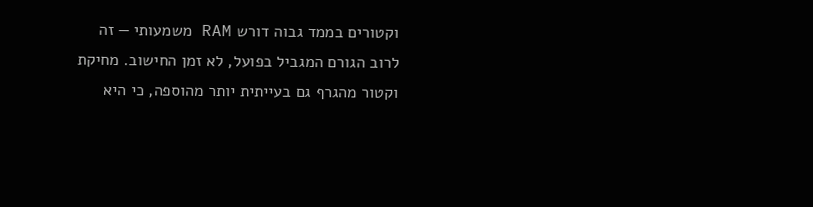וקטורים בממד גבוה דורש RAM משמעותי — זה לרוב הגורם המגביל בפועל, לא זמן החישוב. מחיקת וקטור מהגרף גם בעייתית יותר מהוספה, כי היא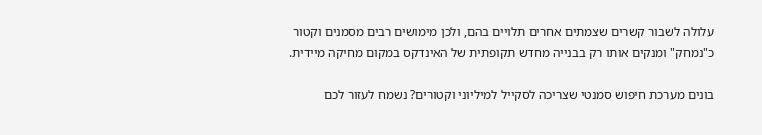עלולה לשבור קשרים שצמתים אחרים תלויים בהם, ולכן מימושים רבים מסמנים וקטור כ"נמחק" ומנקים אותו רק בבנייה מחדש תקופתית של האינדקס במקום מחיקה מיידית.

בונים מערכת חיפוש סמנטי שצריכה לסקייל למיליוני וקטורים? נשמח לעזור לכם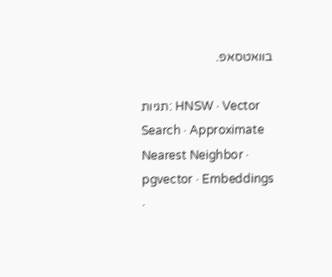בוואטסאפ.

תגיות: HNSW · Vector Search · Approximate Nearest Neighbor · pgvector · Embeddings ·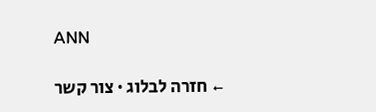ANN

← חזרה לבלוג · צור קשר